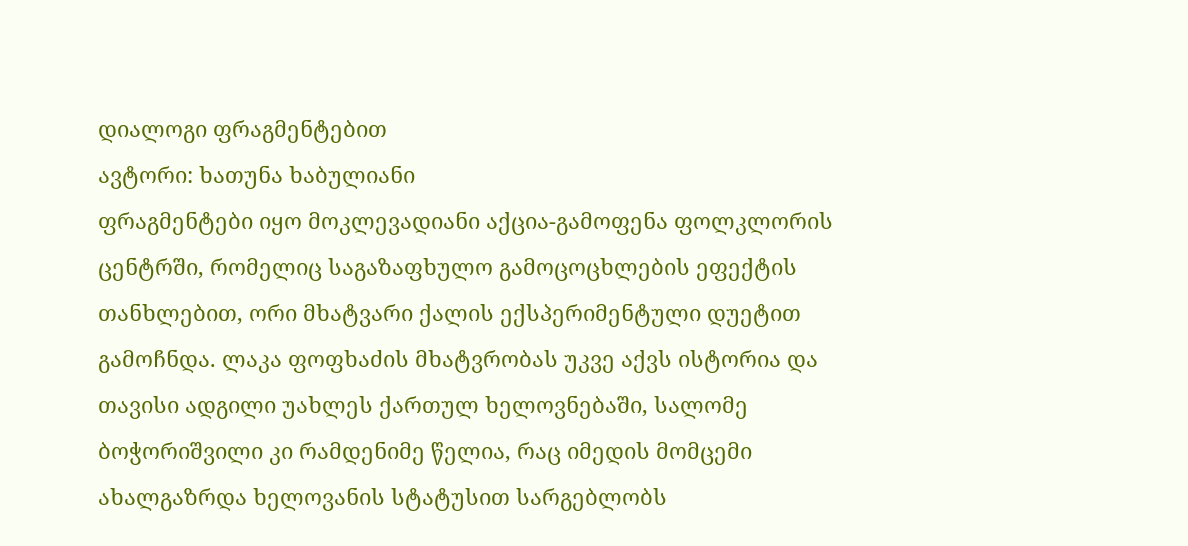დიალოგი ფრაგმენტებით
ავტორი: ხათუნა ხაბულიანი
ფრაგმენტები იყო მოკლევადიანი აქცია-გამოფენა ფოლკლორის ცენტრში, რომელიც საგაზაფხულო გამოცოცხლების ეფექტის თანხლებით, ორი მხატვარი ქალის ექსპერიმენტული დუეტით გამოჩნდა. ლაკა ფოფხაძის მხატვრობას უკვე აქვს ისტორია და თავისი ადგილი უახლეს ქართულ ხელოვნებაში, სალომე ბოჭორიშვილი კი რამდენიმე წელია, რაც იმედის მომცემი ახალგაზრდა ხელოვანის სტატუსით სარგებლობს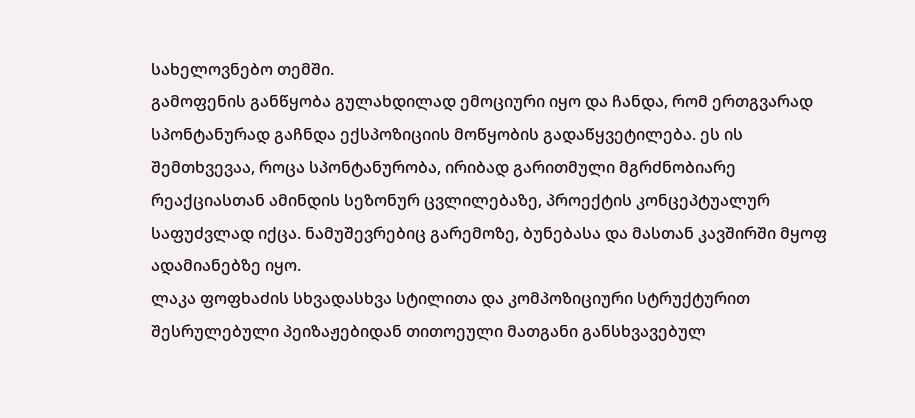სახელოვნებო თემში.
გამოფენის განწყობა გულახდილად ემოციური იყო და ჩანდა, რომ ერთგვარად სპონტანურად გაჩნდა ექსპოზიციის მოწყობის გადაწყვეტილება. ეს ის შემთხვევაა, როცა სპონტანურობა, ირიბად გარითმული მგრძნობიარე რეაქციასთან ამინდის სეზონურ ცვლილებაზე, პროექტის კონცეპტუალურ საფუძვლად იქცა. ნამუშევრებიც გარემოზე, ბუნებასა და მასთან კავშირში მყოფ ადამიანებზე იყო.
ლაკა ფოფხაძის სხვადასხვა სტილითა და კომპოზიციური სტრუქტურით შესრულებული პეიზაჟებიდან თითოეული მათგანი განსხვავებულ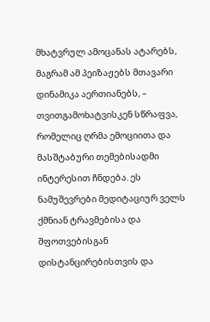მხატვრულ ამოცანას ატარებს, მაგრამ ამ პეიზაჟებს მთავარი დინამიკა აერთიანებს, – თვითგამოხატვისკენ სწრაფვა, რომელიც ღრმა ემოციითა და მასშტაბური თემებისადმი ინტერესით ჩნდება. ეს ნამუშევრები მედიტაციურ ველს ქმნიან ტრავმებისა და შფოთვებისგან დისტანცირებისთვის და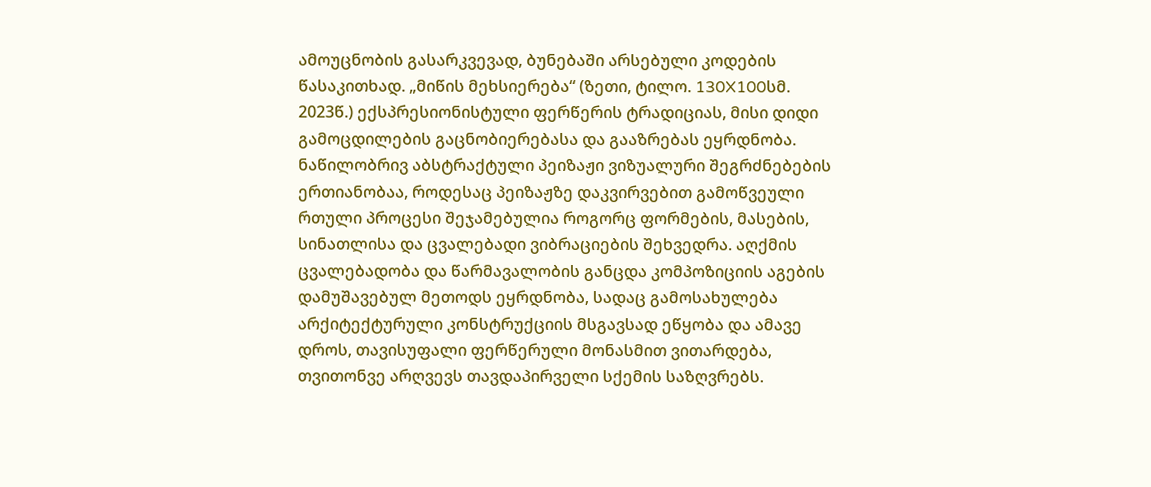ამოუცნობის გასარკვევად, ბუნებაში არსებული კოდების წასაკითხად. „მიწის მეხსიერება“ (ზეთი, ტილო. 130X100სმ. 2023წ.) ექსპრესიონისტული ფერწერის ტრადიციას, მისი დიდი გამოცდილების გაცნობიერებასა და გააზრებას ეყრდნობა. ნაწილობრივ აბსტრაქტული პეიზაჟი ვიზუალური შეგრძნებების ერთიანობაა, როდესაც პეიზაჟზე დაკვირვებით გამოწვეული რთული პროცესი შეჯამებულია როგორც ფორმების, მასების, სინათლისა და ცვალებადი ვიბრაციების შეხვედრა. აღქმის ცვალებადობა და წარმავალობის განცდა კომპოზიციის აგების დამუშავებულ მეთოდს ეყრდნობა, სადაც გამოსახულება არქიტექტურული კონსტრუქციის მსგავსად ეწყობა და ამავე დროს, თავისუფალი ფერწერული მონასმით ვითარდება, თვითონვე არღვევს თავდაპირველი სქემის საზღვრებს.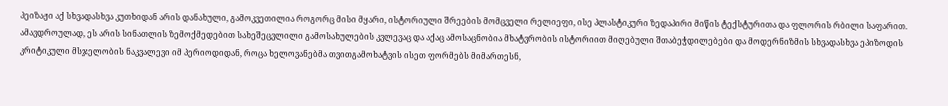პეიზაჟი აქ სხვადასხვა კუთხიდან არის დანახული, გამოკვეთილია როგორც მისი მყარი, ისტორიული შრეების მომცველი რელიეფი, ისე პლასტიკური ზედაპირი მიწის ტექსტურითა და ფლორის რბილი საფარით. ამავდროულად, ეს არის სინათლის ზემოქმედებით სახეშეცვლილი გამოსახულების კვლევაც და აქაც ამოსაცნობია მხატვრობის ისტორიით მიღებული შთაბეჭდილებები და მოდერნიზმის სხვადასხვა ეპიზოდის კრიტიკული მსჯელობის ნაკვალევი იმ პერიოდიდან, როცა ხელოვანებმა თვითგამოხატვის ისეთ ფორმებს მიმართესნ,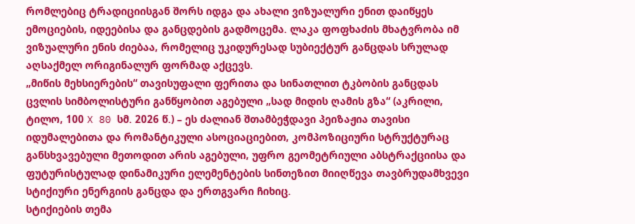რომლებიც ტრადიციისგან შორს იდგა და ახალი ვიზუალური ენით დაიწყეს ემოციების, იდეებისა და განცდების გადმოცემა. ლაკა ფოფხაძის მხატვრობა იმ ვიზუალური ენის ძიებაა, რომელიც უკიდურესად სუბიექტურ განცდას სრულად აღსაქმელ ორიგინალურ ფორმად აქცევს.
„მიწის მეხსიერების“ თავისუფალი ფერითა და სინათლით ტკბობის განცდას ცვლის სიმბოლისტური განწყობით აგებული „სად მიდის ღამის გზა“ (აკრილი, ტილო, 100 X 80 სმ. 2026 წ.) – ეს ძალიან შთამბეჭდავი პეიზაჟია თავისი იდუმალებითა და რომანტიკული ასოციაციებით, კომპოზიციური სტრუქტურაც განსხვავებული მეთოდით არის აგებული, უფრო გეომეტრიული აბსტრაქციისა და ფუტურისტულად დინამიკური ელემენტების სინთეზით მიიღწევა თავბრუდამხვევი სტიქიური ენერგიის განცდა და ერთგვარი ჩიხიც.
სტიქიების თემა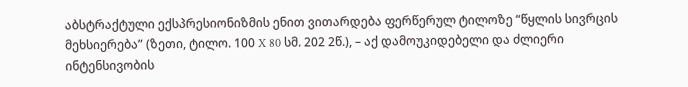აბსტრაქტული ექსპრესიონიზმის ენით ვითარდება ფერწერულ ტილოზე “წყლის სივრცის მეხსიერება” (ზეთი, ტილო. 100 X 80 სმ. 202 2წ.), – აქ დამოუკიდებელი და ძლიერი ინტენსივობის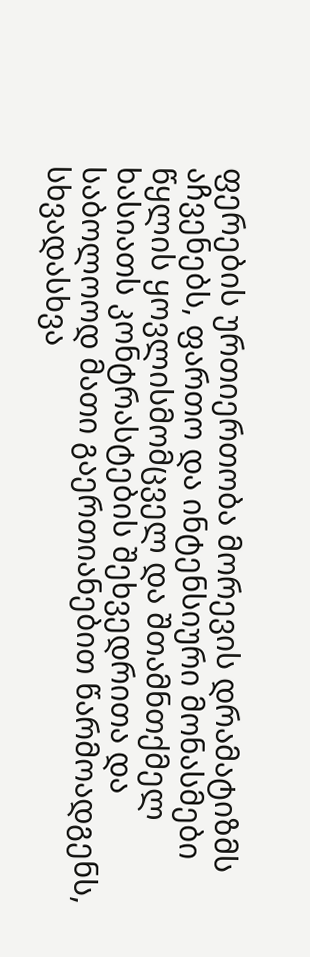ფერების ურთიერთობა მორევის დრამატიზმს აჩვენებს, ფართო და ინტენსიური მონასმები წყლის ყოვლისმომცველ და შთამნთქმელ ხასიათს კონტრასტების შეხვედრითა და საბოლოოდ მათი გაერთიანებით წარმოადგენს, სხვადასხვა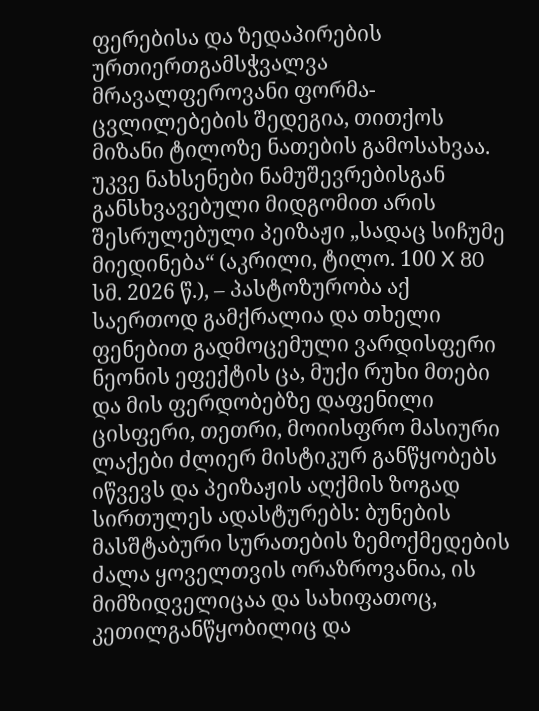ფერებისა და ზედაპირების ურთიერთგამსჭვალვა მრავალფეროვანი ფორმა-ცვლილებების შედეგია, თითქოს მიზანი ტილოზე ნათების გამოსახვაა.
უკვე ნახსენები ნამუშევრებისგან განსხვავებული მიდგომით არის შესრულებული პეიზაჟი „სადაც სიჩუმე მიედინება“ (აკრილი, ტილო. 100 X 80 სმ. 2026 წ.), – პასტოზურობა აქ საერთოდ გამქრალია და თხელი ფენებით გადმოცემული ვარდისფერი ნეონის ეფექტის ცა, მუქი რუხი მთები და მის ფერდობებზე დაფენილი ცისფერი, თეთრი, მოიისფრო მასიური ლაქები ძლიერ მისტიკურ განწყობებს იწვევს და პეიზაჟის აღქმის ზოგად სირთულეს ადასტურებს: ბუნების მასშტაბური სურათების ზემოქმედების ძალა ყოველთვის ორაზროვანია, ის მიმზიდველიცაა და სახიფათოც, კეთილგანწყობილიც და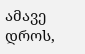ამავე დროს,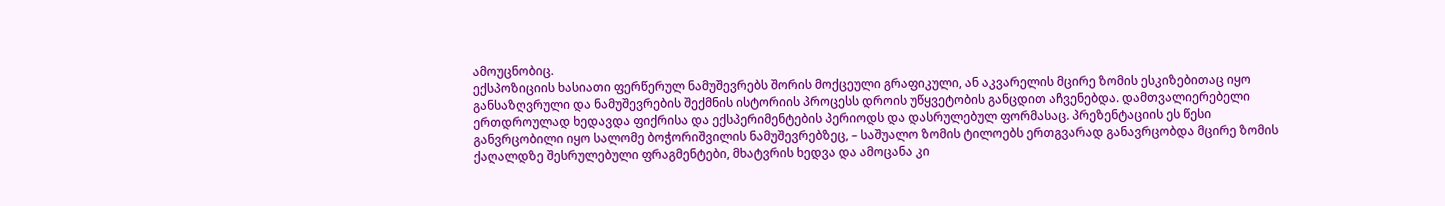ამოუცნობიც.
ექსპოზიციის ხასიათი ფერწერულ ნამუშევრებს შორის მოქცეული გრაფიკული, ან აკვარელის მცირე ზომის ესკიზებითაც იყო განსაზღვრული და ნამუშევრების შექმნის ისტორიის პროცესს დროის უწყვეტობის განცდით აჩვენებდა. დამთვალიერებელი ერთდროულად ხედავდა ფიქრისა და ექსპერიმენტების პერიოდს და დასრულებულ ფორმასაც. პრეზენტაციის ეს წესი განვრცობილი იყო სალომე ბოჭორიშვილის ნამუშევრებზეც, – საშუალო ზომის ტილოებს ერთგვარად განავრცობდა მცირე ზომის ქაღალდზე შესრულებული ფრაგმენტები, მხატვრის ხედვა და ამოცანა კი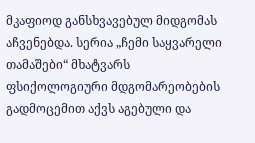მკაფიოდ განსხვავებულ მიდგომას აჩვენებდა. სერია „ჩემი საყვარელი თამაშები“ მხატვარს ფსიქოლოგიური მდგომარეობების გადმოცემით აქვს აგებული და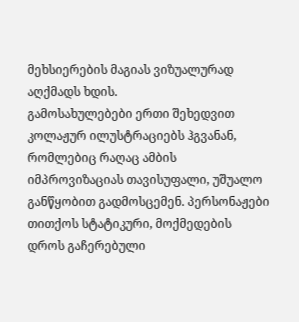მეხსიერების მაგიას ვიზუალურად აღქმადს ხდის.
გამოსახულებები ერთი შეხედვით კოლაჟურ ილუსტრაციებს ჰგვანან, რომლებიც რაღაც ამბის იმპროვიზაციას თავისუფალი, უშუალო განწყობით გადმოსცემენ. პერსონაჟები თითქოს სტატიკური, მოქმედების დროს გაჩერებული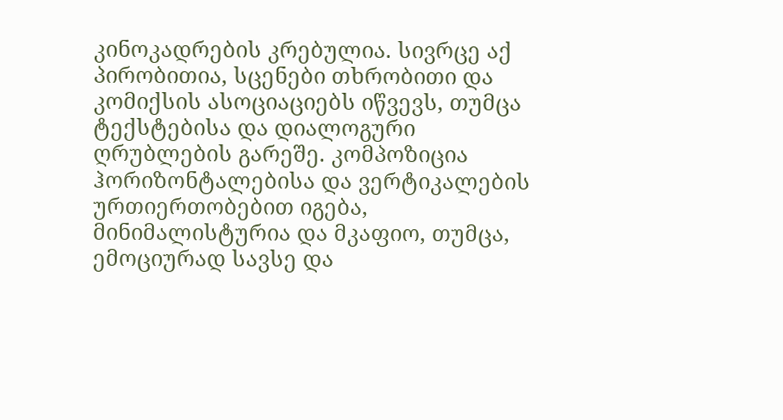კინოკადრების კრებულია. სივრცე აქ პირობითია, სცენები თხრობითი და კომიქსის ასოციაციებს იწვევს, თუმცა ტექსტებისა და დიალოგური ღრუბლების გარეშე. კომპოზიცია ჰორიზონტალებისა და ვერტიკალების ურთიერთობებით იგება, მინიმალისტურია და მკაფიო, თუმცა, ემოციურად სავსე და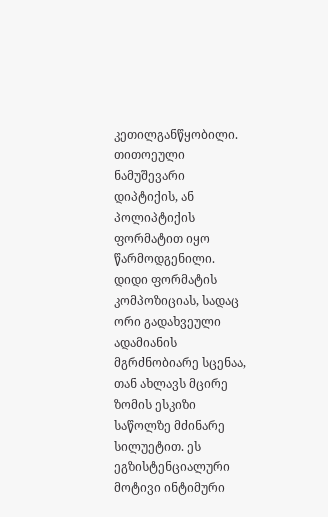კეთილგანწყობილი. თითოეული ნამუშევარი დიპტიქის, ან პოლიპტიქის ფორმატით იყო წარმოდგენილი. დიდი ფორმატის კომპოზიციას, სადაც ორი გადახვეული ადამიანის მგრძნობიარე სცენაა, თან ახლავს მცირე ზომის ესკიზი საწოლზე მძინარე სილუეტით. ეს ეგზისტენციალური მოტივი ინტიმური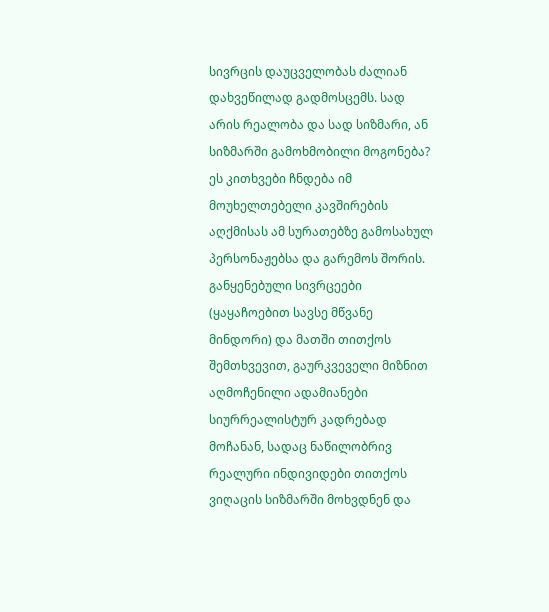სივრცის დაუცველობას ძალიან დახვეწილად გადმოსცემს. სად არის რეალობა და სად სიზმარი, ან სიზმარში გამოხმობილი მოგონება? ეს კითხვები ჩნდება იმ მოუხელთებელი კავშირების აღქმისას ამ სურათებზე გამოსახულ პერსონაჟებსა და გარემოს შორის. განყენებული სივრცეები (ყაყაჩოებით სავსე მწვანე მინდორი) და მათში თითქოს შემთხვევით, გაურკვეველი მიზნით აღმოჩენილი ადამიანები სიურრეალისტურ კადრებად მოჩანან, სადაც ნაწილობრივ რეალური ინდივიდები თითქოს ვიღაცის სიზმარში მოხვდნენ და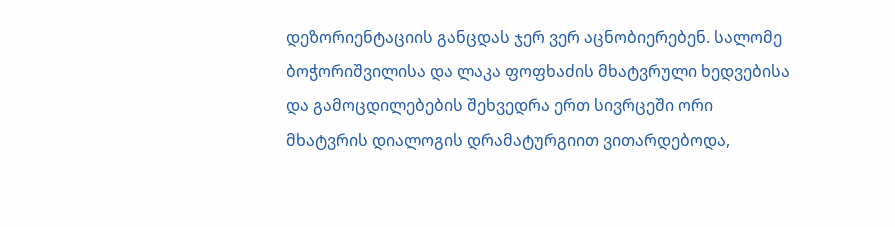დეზორიენტაციის განცდას ჯერ ვერ აცნობიერებენ. სალომე ბოჭორიშვილისა და ლაკა ფოფხაძის მხატვრული ხედვებისა და გამოცდილებების შეხვედრა ერთ სივრცეში ორი მხატვრის დიალოგის დრამატურგიით ვითარდებოდა,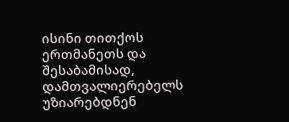ისინი თითქოს ერთმანეთს და შესაბამისად, დამთვალიერებელს უზიარებდნენ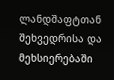ლანდშაფტთან შეხვედრისა და მეხსიერებაში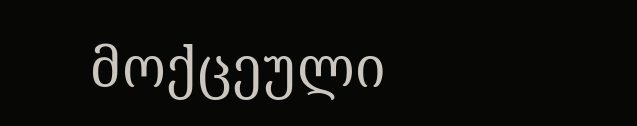მოქცეული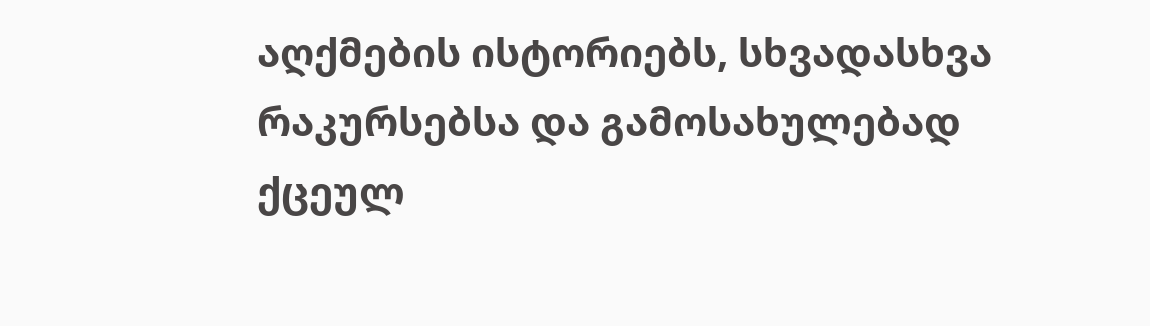აღქმების ისტორიებს, სხვადასხვა რაკურსებსა და გამოსახულებად ქცეულ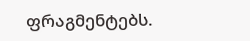ფრაგმენტებს.